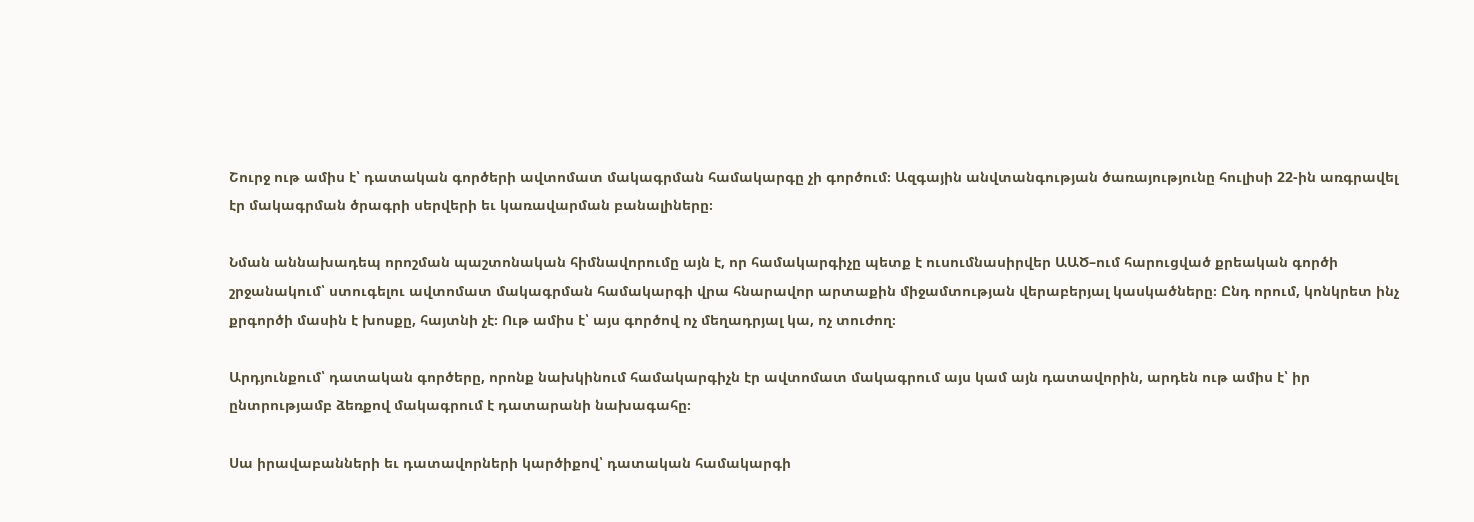Շուրջ ութ ամիս է՝ դատական գործերի ավտոմատ մակագրման համակարգը չի գործում։ Ազգային անվտանգության ծառայությունը հուլիսի 22-ին առգրավել էր մակագրման ծրագրի սերվերի եւ կառավարման բանալիները։

Նման աննախադեպ որոշման պաշտոնական հիմնավորումը այն է, որ համակարգիչը պետք է ուսումնասիրվեր ԱԱԾ–ում հարուցված քրեական գործի շրջանակում՝ ստուգելու ավտոմատ մակագրման համակարգի վրա հնարավոր արտաքին միջամտության վերաբերյալ կասկածները։ Ընդ որում, կոնկրետ ինչ քրգործի մասին է խոսքը, հայտնի չէ։ Ութ ամիս է՝ այս գործով ոչ մեղադրյալ կա, ոչ տուժող։

Արդյունքում՝ դատական գործերը, որոնք նախկինում համակարգիչն էր ավտոմատ մակագրում այս կամ այն դատավորին, արդեն ութ ամիս է՝ իր ընտրությամբ ձեռքով մակագրում է դատարանի նախագահը։

Սա իրավաբանների եւ դատավորների կարծիքով՝ դատական համակարգի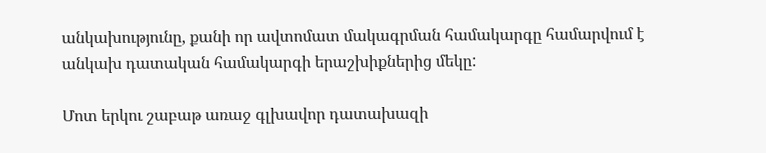անկախությունը, քանի որ ավտոմատ մակագրման համակարգը համարվում է անկախ դատական համակարգի երաշխիքներից մեկը:

Մոտ երկու շաբաթ առաջ գլխավոր դատախազի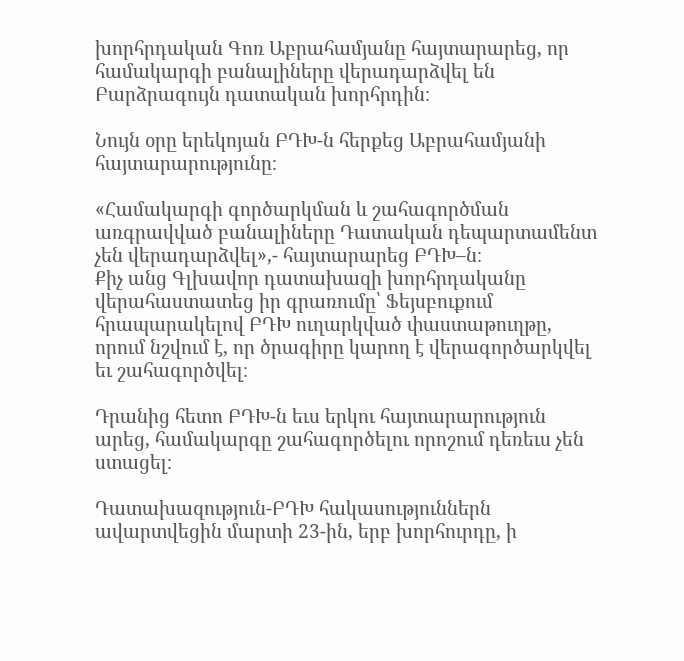խորհրդական Գոռ Աբրահամյանը հայտարարեց, որ համակարգի բանալիները վերադարձվել են Բարձրագույն դատական խորհրդին։

Նույն օրը երեկոյան ԲԴԽ-ն հերքեց Աբրահամյանի հայտարարությունը։

«Համակարգի գործարկման և շահագործման առգրավված բանալիները Դատական դեպարտամենտ չեն վերադարձվել»,- հայտարարեց ԲԴԽ–ն։
Քիչ անց Գլխավոր դատախազի խորհրդականը վերահաստատեց իր գրառումը՝ Ֆեյսբուքում հրապարակելով ԲԴԽ ուղարկված փաստաթուղթը, որում նշվում է, որ ծրագիրը կարող է վերագործարկվել եւ շահագործվել։

Դրանից հետո ԲԴԽ-ն եւս երկու հայտարարություն արեց, համակարգը շահագործելու որոշում դեռեւս չեն ստացել։

Դատախազություն-ԲԴԽ հակասություններն ավարտվեցին մարտի 23-ին, երբ խորհուրդը, ի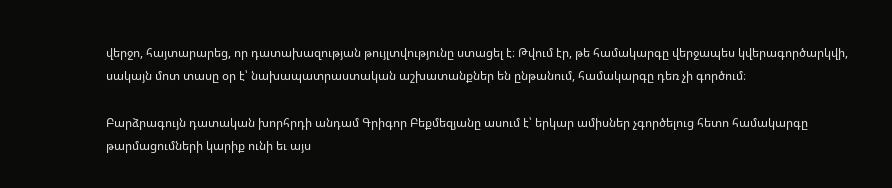վերջո, հայտարարեց, որ դատախազության թույլտվությունը ստացել է։ Թվում էր, թե համակարգը վերջապես կվերագործարկվի, սակայն մոտ տասը օր է՝ նախապատրաստական աշխատանքներ են ընթանում, համակարգը դեռ չի գործում։

Բարձրագույն դատական խորհրդի անդամ Գրիգոր Բեքմեզյանը ասում է՝ երկար ամիսներ չգործելուց հետո համակարգը թարմացումների կարիք ունի եւ այս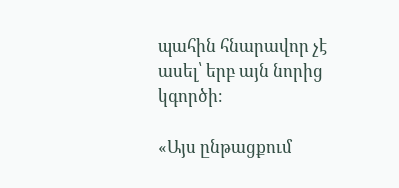պահին հնարավոր չէ ասել՝ երբ այն նորից կգործի։

«Այս ընթացքում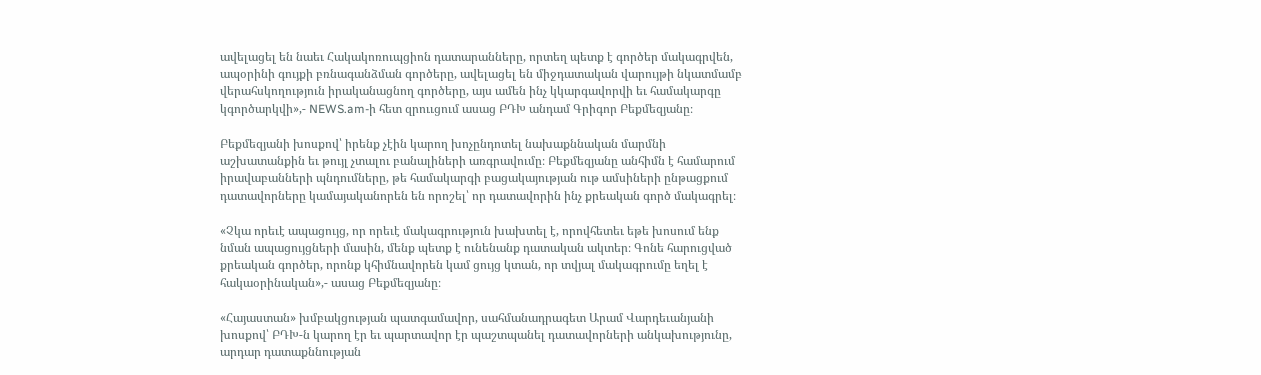ավելացել են նաեւ Հակակոռուպցիոն դատարանները, որտեղ պետք է գործեր մակագրվեն, ապօրինի գույքի բռնագանձման գործերը, ավելացել են միջդատական վարույթի նկատմամբ վերահսկողություն իրականացնող գործերը, այս ամեն ինչ կկարգավորվի եւ համակարգը կգործարկվի»,- NEWS.am-ի հետ զրոււցում ասաց ԲԴԽ անդամ Գրիգոր Բեքմեզյանը։

Բեքմեզյանի խոսքով՝ իրենք չէին կարող խոչընդոտել նախաքննական մարմնի աշխատանքին եւ թույլ չտալու բանալիների առգրավումը։ Բեքմեզյանը անհիմն է համարում իրավաբանների պնդումները, թե համակարգի բացակայության ութ ամսիների ընթացքում դատավորները կամայականորեն են որոշել՝ որ դատավորին ինչ քրեական գործ մակագրել։

«Չկա որեւէ ապացույց, որ որեւէ մակագրություն խախտել է, որովհետեւ եթե խոսում ենք նման ապացույցների մասին, մենք պետք է ունենանք դատական ակտեր։ Գոնե հարուցված քրեական գործեր, որոնք կհիմնավորեն կամ ցույց կտան, որ տվյալ մակագրումը եղել է հակաօրինական»,- ասաց Բեքմեզյանը։

«Հայաստան» խմբակցության պատգամավոր, սահմանադրագետ Արամ Վարդեւանյանի խոսքով՝ ԲԴԽ-ն կարող էր եւ պարտավոր էր պաշտպանել դատավորների անկախությունը, արդար դատաքննության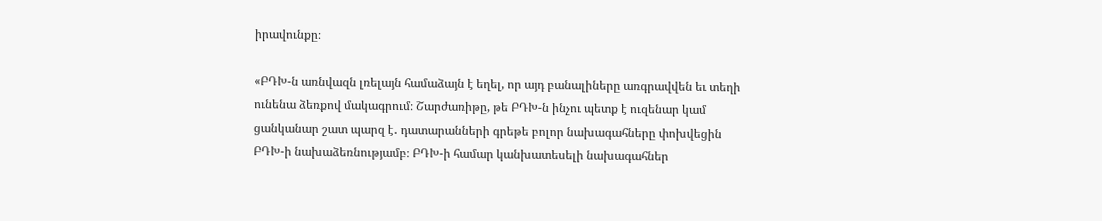իրավունքը։

«ԲԴԽ-ն առնվազն լռելայն համաձայն է եղել, որ այդ բանալիները առգրավվեն եւ տեղի ունենա ձեռքով մակագրում։ Շարժառիթը, թե ԲԴԽ-ն ինչու պետք է ուզենար կամ ցանկանար շատ պարզ է․ դատարանների գրեթե բոլոր նախագահները փոխվեցին ԲԴԽ-ի նախաձեռնությամբ։ ԲԴԽ-ի համար կանխատեսելի նախագահներ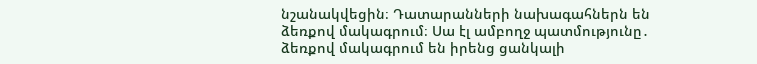նշանակվեցին։ Դատարանների նախագահներն են ձեռքով մակագրում։ Սա էլ ամբողջ պատմությունը․ ձեռքով մակագրում են իրենց ցանկալի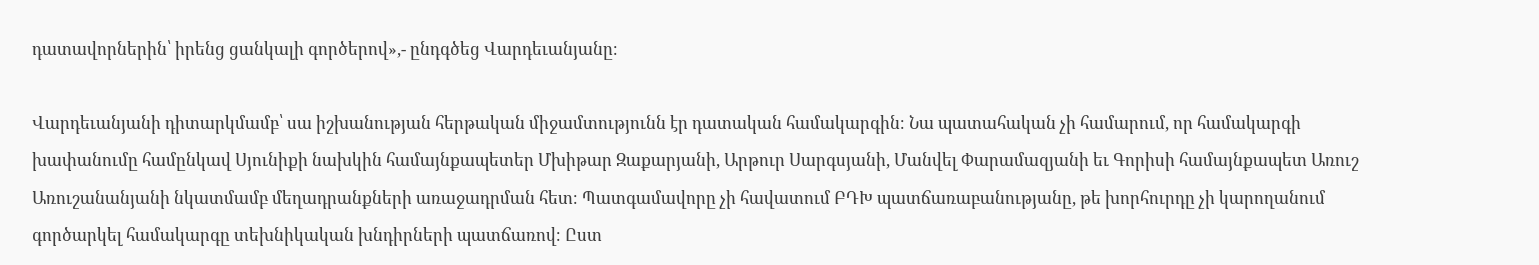դատավորներին՝ իրենց ցանկալի գործերով»,- ընդգծեց Վարդեւանյանը։

Վարդեւանյանի դիտարկմամբ՝ սա իշխանության հերթական միջամտությունն էր դատական համակարգին։ Նա պատահական չի համարում, որ համակարգի խափանումը համընկավ Սյունիքի նախկին համայնքապետեր Մխիթար Զաքարյանի, Արթուր Սարգսյանի, Մանվել Փարամազյանի եւ Գորիսի համայնքապետ Առուշ Առուշանանյանի նկատմամբ մեղադրանքների առաջադրման հետ։ Պատգամավորը չի հավատում ԲԴԽ պատճառաբանությանը, թե խորհուրդը չի կարողանում գործարկել համակարգը տեխնիկական խնդիրների պատճառով։ Ըստ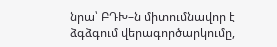նրա՝ ԲԴԽ–ն միտումնավոր է ձգձգում վերագործարկումը,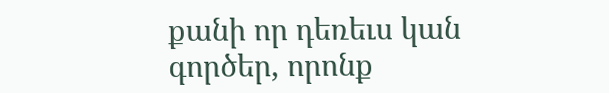քանի որ դեռեւս կան գործեր, որոնք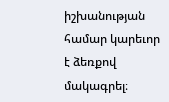իշխանության համար կարեւոր է ձեռքով մակագրել։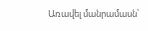Առավել մանրամասն՝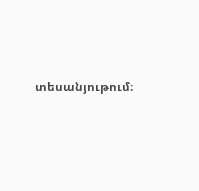տեսանյութում։